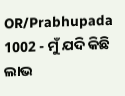OR/Prabhupada 1002 - ମୁଁ ଯଦି କିଛି ଲାଭ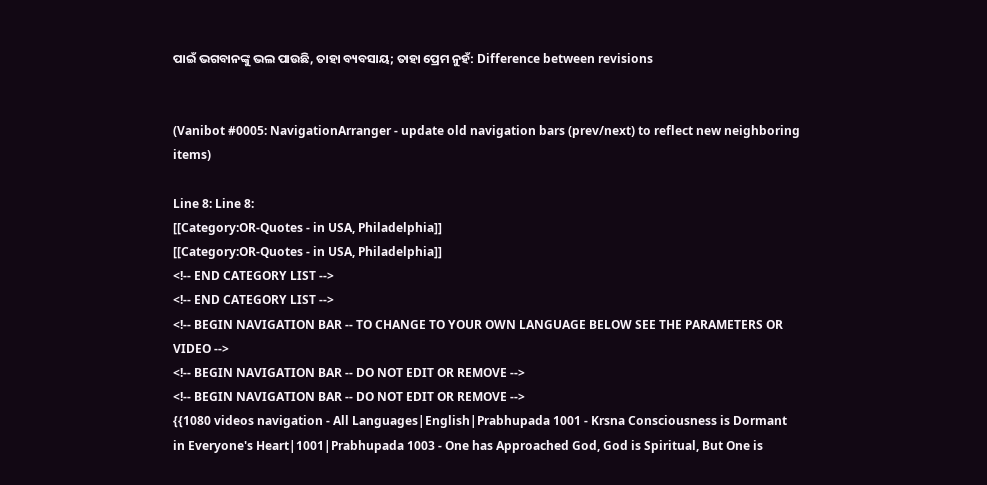ପାଇଁ ଭଗବାନଙ୍କୁ ଭଲ ପାଉଛି, ତାହା ବ୍ୟବସାୟ; ତାହା ପ୍ରେମ ନୁହଁ: Difference between revisions


(Vanibot #0005: NavigationArranger - update old navigation bars (prev/next) to reflect new neighboring items)

Line 8: Line 8:
[[Category:OR-Quotes - in USA, Philadelphia]]
[[Category:OR-Quotes - in USA, Philadelphia]]
<!-- END CATEGORY LIST -->
<!-- END CATEGORY LIST -->
<!-- BEGIN NAVIGATION BAR -- TO CHANGE TO YOUR OWN LANGUAGE BELOW SEE THE PARAMETERS OR VIDEO -->
<!-- BEGIN NAVIGATION BAR -- DO NOT EDIT OR REMOVE -->
<!-- BEGIN NAVIGATION BAR -- DO NOT EDIT OR REMOVE -->
{{1080 videos navigation - All Languages|English|Prabhupada 1001 - Krsna Consciousness is Dormant in Everyone's Heart|1001|Prabhupada 1003 - One has Approached God, God is Spiritual, But One is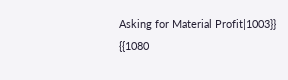Asking for Material Profit|1003}}
{{1080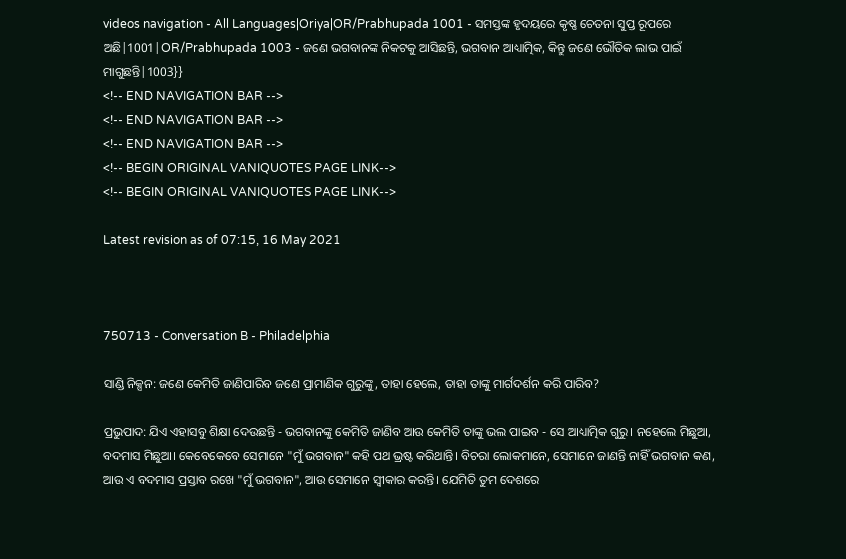videos navigation - All Languages|Oriya|OR/Prabhupada 1001 - ସମସ୍ତଙ୍କ ହୃଦୟରେ କୃଷ୍ଣ ଚେତନା ସୁପ୍ତ ରୂପରେ ଅଛି|1001|OR/Prabhupada 1003 - ଜଣେ ଭଗବାନଙ୍କ ନିକଟକୁ ଆସିଛନ୍ତି, ଭଗବାନ ଆଧ୍ୟାତ୍ମିକ, କିନ୍ତୁ ଜଣେ ଭୌତିକ ଲାଭ ପାଇଁ ମାଗୁଛନ୍ତି|1003}}
<!-- END NAVIGATION BAR -->
<!-- END NAVIGATION BAR -->
<!-- END NAVIGATION BAR -->
<!-- BEGIN ORIGINAL VANIQUOTES PAGE LINK-->
<!-- BEGIN ORIGINAL VANIQUOTES PAGE LINK-->

Latest revision as of 07:15, 16 May 2021



750713 - Conversation B - Philadelphia

ସାଣ୍ଡି ନିକ୍ସନ: ଜଣେ କେମିତି ଜାଣିପାରିବ ଜଣେ ପ୍ରାମାଣିକ ଗୁରୁଙ୍କୁ, ତାହା ହେଲେ, ତାହା ତାଙ୍କୁ ମାର୍ଗଦର୍ଶନ କରି ପାରିବ?

ପ୍ରଭୁପାଦ: ଯିଏ ଏହାସବୁ ଶିକ୍ଷା ଦେଉଛନ୍ତି - ଭଗବାନଙ୍କୁ କେମିତି ଜାଣିବ ଆଉ କେମିତି ତାଙ୍କୁ ଭଲ ପାଇବ - ସେ ଆଧ୍ୟାତ୍ମିକ ଗୁରୁ। ନହେଲେ ମିଛୁଆ, ବଦମାସ ମିଛୁଆ। କେବେକେବେ ସେମାନେ "ମୁଁ ଭଗବାନ" କହି ପଥ ଭ୍ରଷ୍ଟ କରିଥାନ୍ତି। ବିଚରା ଲୋକମାନେ, ସେମାନେ ଜାଣନ୍ତି ନାହିଁ ଭଗବାନ କଣ, ଆଉ ଏ ବଦମାସ ପ୍ରସ୍ତାବ ରଖେ "ମୁଁ ଭଗବାନ", ଆଉ ସେମାନେ ସ୍ୱୀକାର କରନ୍ତି। ଯେମିତି ତୁମ ଦେଶରେ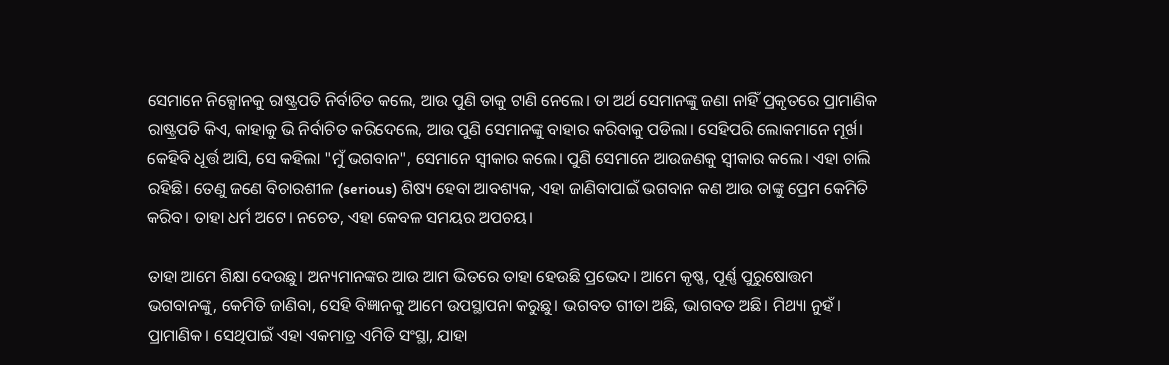ସେମାନେ ନିକ୍ସୋନକୁ ରାଷ୍ଟ୍ରପତି ନିର୍ବାଚିତ କଲେ, ଆଉ ପୁଣି ତାକୁ ଟାଣି ନେଲେ। ତା ଅର୍ଥ ସେମାନଙ୍କୁ ଜଣା ନାହିଁ ପ୍ରକୃତରେ ପ୍ରାମାଣିକ ରାଷ୍ଟ୍ରପତି କିଏ, କାହାକୁ ଭି ନିର୍ବାଚିତ କରିଦେଲେ, ଆଉ ପୁଣି ସେମାନଙ୍କୁ ବାହାର କରିବାକୁ ପଡିଲା। ସେହିପରି ଲୋକମାନେ ମୂର୍ଖ। କେହିବି ଧୂର୍ତ୍ତ ଆସି, ସେ କହିଲା "ମୁଁ ଭଗବାନ", ସେମାନେ ସ୍ୱୀକାର କଲେ। ପୁଣି ସେମାନେ ଆଉଜଣକୁ ସ୍ୱୀକାର କଲେ। ଏହା ଚାଲି ରହିଛି। ତେଣୁ ଜଣେ ବିଚାରଶୀଳ (serious) ଶିଷ୍ୟ ହେବା ଆବଶ୍ୟକ, ଏହା ଜାଣିବାପାଇଁ ଭଗବାନ କଣ ଆଉ ତାଙ୍କୁ ପ୍ରେମ କେମିତି କରିବ। ତାହା ଧର୍ମ ଅଟେ। ନଚେତ, ଏହା କେବଳ ସମୟର ଅପଚୟ।

ତାହା ଆମେ ଶିକ୍ଷା ଦେଉଛୁ। ଅନ୍ୟମାନଙ୍କର ଆଉ ଆମ ଭିତରେ ତାହା ହେଉଛି ପ୍ରଭେଦ। ଆମେ କୃଷ୍ଣ, ପୂର୍ଣ୍ଣ ପୁରୁଷୋତ୍ତମ ଭଗବାନଙ୍କୁ, କେମିତି ଜାଣିବା, ସେହି ବିଜ୍ଞାନକୁ ଆମେ ଉପସ୍ଥାପନା କରୁଛୁ। ଭଗବତ ଗୀତା ଅଛି, ଭାଗବତ ଅଛି। ମିଥ୍ୟା ନୁହଁ। ପ୍ରାମାଣିକ। ସେଥିପାଇଁ ଏହା ଏକମାତ୍ର ଏମିତି ସଂସ୍ଥା, ଯାହା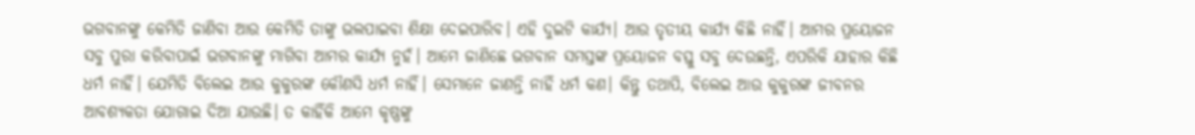ଭଗବାନଙ୍କୁ କେମିତି ଜାଣିବା ଆଉ କେମିତି ତାଙ୍କୁ ଭଲପାଇବା ଶିକ୍ଷା ଦେଇପାରିବ। ଏହି ଦୁଇଟି କାର୍ଯ୍ୟ। ଆଉ ତୃତୀୟ କାର୍ଯ୍ୟ କିଛି ନାହିଁ। ଆମର ପ୍ରୟୋଜନ ସବୁ ପୁରା କରିବାପାଇଁ ଭଗବାନଙ୍କୁ ମାଗିବା ଆମର କାର୍ଯ୍ୟ ନୁହଁ। ଆମେ ଜାଣିଛେ ଭଗବାନ ସମସ୍ତଙ୍କ ପ୍ରୟୋଜନ ବସ୍ତୁ ସବୁ ଦେଉଛନ୍ତି, ଏପରିକି ଯାହାର କିଛି ଧର୍ମ ନାହିଁ। ଯେମିତି ବିଲେଇ ଆଉ କୁକୁରଙ୍କ କୌଣସି ଧର୍ମ ନାହିଁ। ସେମାନେ ଜାଣନ୍ତି ନାହିଁ ଧର୍ମ କଣ। କିନ୍ତୁ ତଥାପି, ବିଲେଇ ଆଉ କୁକୁରଙ୍କ ଜୀବନର ଆବଶ୍ୟକତା ଯୋଗାଇ ଦିଆ ଯାଉଛି। ତ କାହିଁକି ଆମେ କୃଷ୍ଣଙ୍କୁ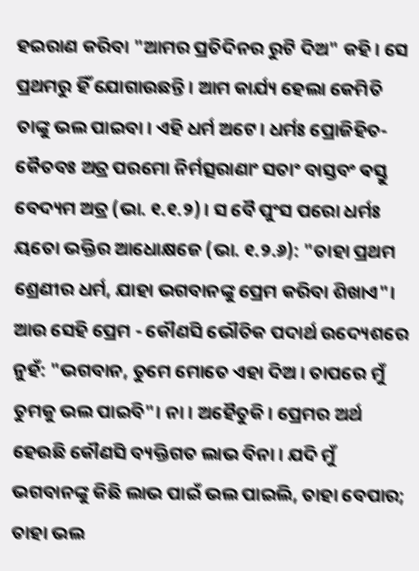ହଇରାଣ କରିବା "ଆମର ପ୍ରତିଦିନର ରୁଟି ଦିଅ" କହି। ସେ ପ୍ରଥମରୁ ହିଁ ଯୋଗାଉଛନ୍ତି। ଆମ କାର୍ଯ୍ୟ ହେଲା କେମିତି ତାଙ୍କୁ ଭଲ ପାଇବା। ଏହି ଧର୍ମ ଅଟେ। ଧର୍ମଃ ପ୍ରୋଜିହିତ-କୈତବଃ ଅତ୍ର ପରମୋ ନିର୍ମତ୍ସରାଣାଂ ସତାଂ ବାସ୍ତବଂ ଵସ୍ତୁ ବେଦ୍ୟମ ଅତ୍ର (ଭା. ୧.୧.୨)। ସ ବୈ ପୁଂସ ପରୋ ଧର୍ମଃ ୟତୋ ଭକ୍ତିର ଆଧୋକ୍ଷଜେ (ଭା. ୧.୨.୬): "ତାହା ପ୍ରଥମ ଶ୍ରେଣୀର ଧର୍ମ, ଯାହା ଭଗବାନଙ୍କୁ ପ୍ରେମ କରିବା ଶିଖାଏ"। ଆଉ ସେହି ପ୍ରେମ - କୌଣସି ଭୌତିକ ପଦାର୍ଥ ଉଦ୍ୟେଶରେ ନୁହଁ: "ଭଗବାନ, ତୁମେ ମୋତେ ଏହା ଦିଅ। ତାପରେ ମୁଁ ତୁମକୁ ଭଲ ପାଇବି"। ନା। ଅହୈତୁକି। ପ୍ରେମର ଅର୍ଥ ହେଉଛି କୌଣସି ବ୍ୟକ୍ତିଗତ ଲାଭ ବିନା। ଯଦି ମୁଁ ଭଗବାନଙ୍କୁ କିଛି ଲାଭ ପାଇଁ ଭଲ ପାଇଲି, ତାହା ବେପାର; ତାହା ଭଲ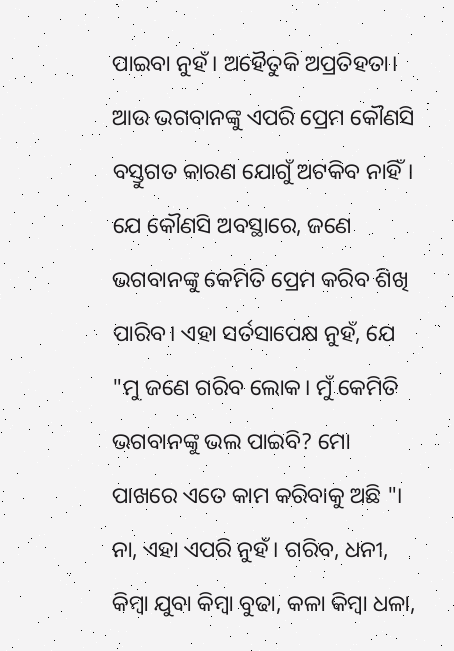ପାଇବା ନୁହଁ। ଅହୈତୁକି ଅପ୍ରତିହତା। ଆଉ ଭଗବାନଙ୍କୁ ଏପରି ପ୍ରେମ କୌଣସି ବସ୍ତୁଗତ କାରଣ ଯୋଗୁଁ ଅଟକିବ ନାହିଁ। ଯେ କୌଣସି ଅବସ୍ଥାରେ, ଜଣେ ଭଗବାନଙ୍କୁ କେମିତି ପ୍ରେମ କରିବ ଶିଖି ପାରିବ। ଏହା ସର୍ତସାପେକ୍ଷ ନୁହଁ, ଯେ "ମୁ ଜଣେ ଗରିବ ଲୋକ। ମୁଁ କେମିତି ଭଗବାନଙ୍କୁ ଭଲ ପାଇବି? ମୋ ପାଖରେ ଏତେ କାମ କରିବାକୁ ଅଛି "। ନା, ଏହା ଏପରି ନୁହଁ। ଗରିବ, ଧନୀ, କିମ୍ବା ଯୁବା କିମ୍ବା ବୁଢା, କଳା କିମ୍ବା ଧଳା,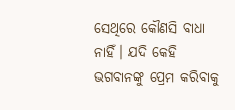ସେଥିରେ କୌଣସି ବାଧା ନାହିଁ। ଯଦି କେହି ଭଗବାନଙ୍କୁ ପ୍ରେମ କରିବାକୁ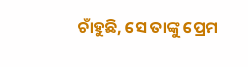ଚାଁହୁଛି, ସେ ତାଙ୍କୁ ପ୍ରେମ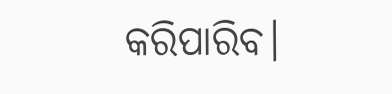କରିପାରିବ।